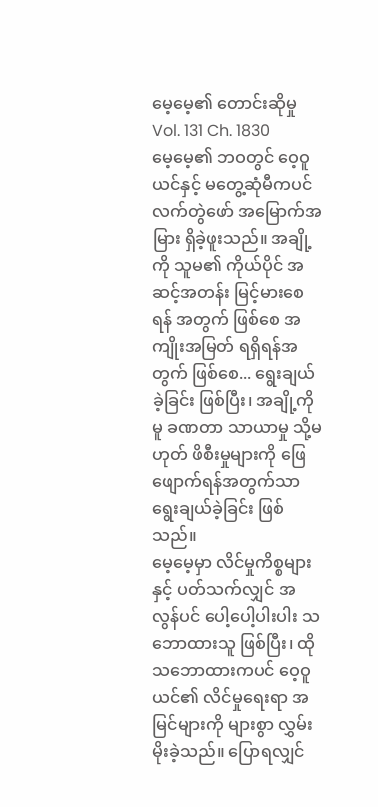မေ့မေ့၏ တောင်းဆိုမှု
Vol. 131 Ch. 1830
မေ့မေ့၏ ဘဝတွင် ဝေ့ဝူယင်နှင့် မတွေ့ဆုံမီကပင် လက်တွဲဖော် အမြောက်အမြား ရှိခဲ့ဖူးသည်။ အချို့ကို သူမ၏ ကိုယ်ပိုင် အဆင့်အတန်း မြင့်မားစေရန် အတွက် ဖြစ်စေ အကျိုးအမြတ် ရရှိရန်အတွက် ဖြစ်စေ... ရွေးချယ်ခဲ့ခြင်း ဖြစ်ပြီး၊ အချို့ကိုမူ ခဏတာ သာယာမှု သို့မဟုတ် ဖိစီးမှုများကို ဖြေဖျောက်ရန်အတွက်သာ ရွေးချယ်ခဲ့ခြင်း ဖြစ်သည်။
မေ့မေ့မှာ လိင်မှုကိစ္စများနှင့် ပတ်သက်လျှင် အလွန်ပင် ပေါ့ပေါ့ပါးပါး သဘောထားသူ ဖြစ်ပြီး၊ ထိုသဘောထားကပင် ဝေ့ဝူယင်၏ လိင်မှုရေးရာ အမြင်များကို များစွာ လွှမ်းမိုးခဲ့သည်။ ပြောရလျှင်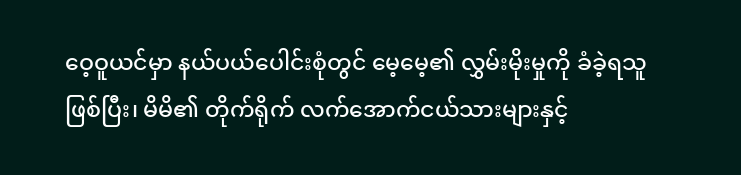ဝေ့ဝူယင်မှာ နယ်ပယ်ပေါင်းစုံတွင် မေ့မေ့၏ လွှမ်းမိုးမှုကို ခံခဲ့ရသူ ဖြစ်ပြီး၊ မိမိ၏ တိုက်ရိုက် လက်အောက်ငယ်သားများနှင့်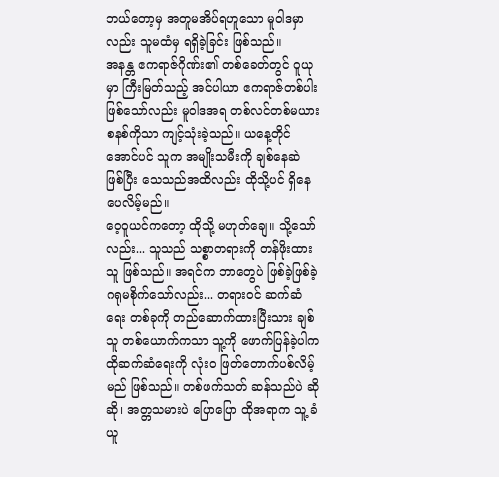ဘယ်တော့မှ အတူမအိပ်ရဟူသော မူဝါဒမှာလည်း သူမထံမှ ရရှိခဲ့ခြင်း ဖြစ်သည်။
အနန္တ ဧကရာဇ်ဂိုဏ်း၏ တစ်ခေတ်တွင် ဝူယုမှာ ကြီးမြတ်သည့် အင်ပါယာ ဧကရာဇ်တစ်ပါး ဖြစ်သော်လည်း မူဝါဒအရ တစ်လင်တစ်မယားစနစ်ကိုသာ ကျင့်သုံးခဲ့သည်။ ယနေ့တိုင်အောင်ပင် သူက အမျိုးသမီးကို ချစ်နေဆဲ ဖြစ်ပြီး သေသည်အထိလည်း ထိုသို့ပင် ရှိနေပေလိမ့်မည်။
ဝေ့ဝူယင်ကတော့ ထိုသို့ မဟုတ်ချေ။ သို့သော်လည်း... သူသည် သစ္စာတရားကို တန်ဖိုးထားသူ ဖြစ်သည်။ အရင်က ဘာတွေပဲ ဖြစ်ခဲ့ဖြစ်ခဲ့ ဂရုမစိုက်သော်လည်း... တရားဝင် ဆက်ဆံရေး တစ်ခုကို တည်ဆောက်ထားပြီးသား ချစ်သူ တစ်ယောက်ကသာ သူ့ကို ဖောက်ပြန်ခဲ့ပါက ထိုဆက်ဆံရေးကို လုံးဝ ဖြတ်တောက်ပစ်လိမ့်မည် ဖြစ်သည်။ တစ်ဖက်သတ် ဆန်သည်ပဲ ဆိုဆို၊ အတ္တသမားပဲ ပြောပြော ထိုအရာက သူ့ ခံယူ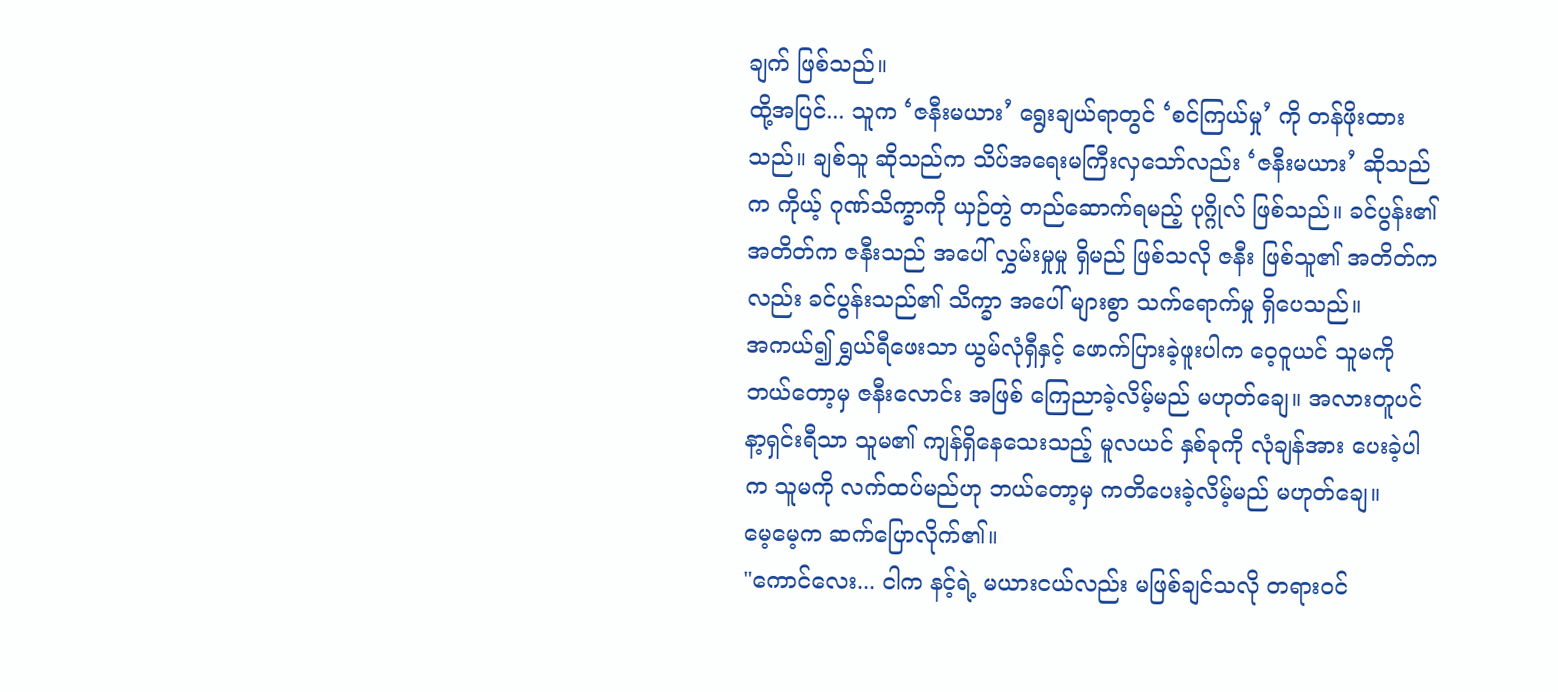ချက် ဖြစ်သည်။
ထို့အပြင်... သူက ‘ဇနီးမယား’ ရွေးချယ်ရာတွင် ‘စင်ကြယ်မှု’ ကို တန်ဖိုးထားသည်။ ချစ်သူ ဆိုသည်က သိပ်အရေးမကြီးလှသော်လည်း ‘ဇနီးမယား’ ဆိုသည်က ကိုယ့် ဂုဏ်သိက္ခာကို ယှဉ်တွဲ တည်ဆောက်ရမည့် ပုဂ္ဂိုလ် ဖြစ်သည်။ ခင်ပွန်း၏ အတိတ်က ဇနီးသည် အပေါ် လွှမ်းမှုမှု ရှိမည် ဖြစ်သလို ဇနီး ဖြစ်သူ၏ အတိတ်ကလည်း ခင်ပွန်းသည်၏ သိက္ခာ အပေါ် များစွာ သက်ရောက်မှု ရှိပေသည်။
အကယ်၍ ရွှယ်ရီဖေးသာ ယွမ်လုံရှီနှင့် ဖောက်ပြားခဲ့ဖူးပါက ဝေ့ဝူယင် သူမကို ဘယ်တော့မှ ဇနီးလောင်း အဖြစ် ကြေညာခဲ့လိမ့်မည် မဟုတ်ချေ။ အလားတူပင် နာ့ရှင်းရီသာ သူမ၏ ကျန်ရှိနေသေးသည့် မူလယင် နှစ်ခုကို လုံချန်အား ပေးခဲ့ပါက သူမကို လက်ထပ်မည်ဟု ဘယ်တော့မှ ကတိပေးခဲ့လိမ့်မည် မဟုတ်ချေ။
မေ့မေ့က ဆက်ပြောလိုက်၏။
"ကောင်လေး... ငါက နင့်ရဲ့ မယားငယ်လည်း မဖြစ်ချင်သလို တရားဝင်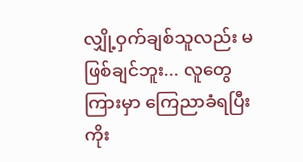လျှို့ဝှက်ချစ်သူလည်း မဖြစ်ချင်ဘူး... လူတွေကြားမှာ ကြေညာခံရပြီး ကိုး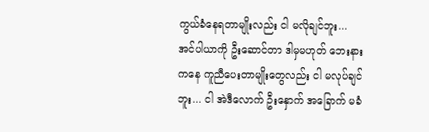ကွယ်ခံနေရတာမျိုးလည်း ငါ မလိုချင်ဘူး... အင်ပါယာကို ဦးဆောင်တာ ဒါမှမဟုတ် ဘေးနားကနေ ကူညီပေးတာမျိုးတွေလည်း ငါ မလုပ်ချင်ဘူး... ငါ အဲဒီလောက် ဦးနှောက် အခြောက် မခံ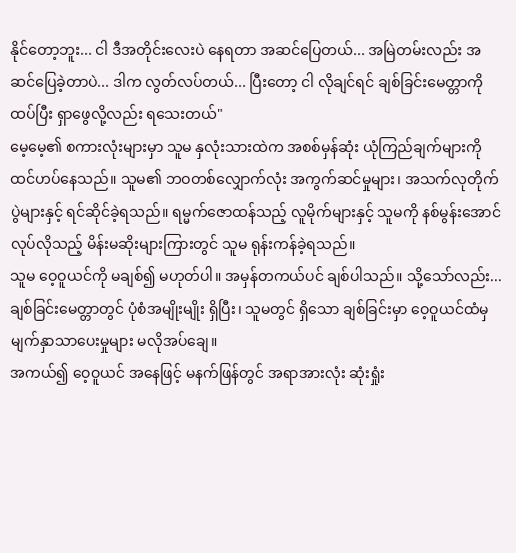နိုင်တော့ဘူး... ငါ ဒီအတိုင်းလေးပဲ နေရတာ အဆင်ပြေတယ်... အမြဲတမ်းလည်း အဆင်ပြေခဲ့တာပဲ... ဒါက လွတ်လပ်တယ်... ပြီးတော့ ငါ လိုချင်ရင် ချစ်ခြင်းမေတ္တာကို ထပ်ပြီး ရှာဖွေလို့လည်း ရသေးတယ်"
မေ့မေ့၏ စကားလုံးများမှာ သူမ နှလုံးသားထဲက အစစ်မှန်ဆုံး ယုံကြည်ချက်များကို ထင်ဟပ်နေသည်။ သူမ၏ ဘဝတစ်လျှောက်လုံး အကွက်ဆင်မှုများ၊ အသက်လုတိုက်ပွဲများနှင့် ရင်ဆိုင်ခဲ့ရသည်။ ရမ္မက်ဇောထန်သည့် လူမိုက်များနှင့် သူမကို နစ်မွန်းအောင် လုပ်လိုသည့် မိန်းမဆိုးများကြားတွင် သူမ ရုန်းကန်ခဲ့ရသည်။
သူမ ဝေ့ဝူယင်ကို မချစ်၍ မဟုတ်ပါ။ အမှန်တကယ်ပင် ချစ်ပါသည်။ သို့သော်လည်း... ချစ်ခြင်းမေတ္တာတွင် ပုံစံအမျိုးမျိုး ရှိပြီး၊ သူမတွင် ရှိသော ချစ်ခြင်းမှာ ဝေ့ဝူယင်ထံမှ မျက်နှာသာပေးမှုများ မလိုအပ်ချေ။
အကယ်၍ ဝေ့ဝူယင် အနေဖြင့် မနက်ဖြန်တွင် အရာအားလုံး ဆုံးရှုံး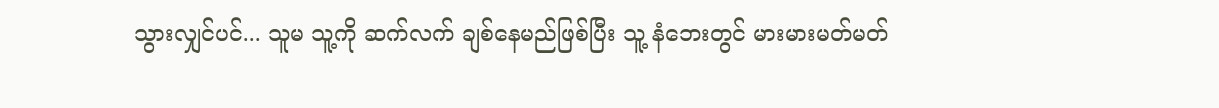သွားလျှင်ပင်... သူမ သူ့ကို ဆက်လက် ချစ်နေမည်ဖြစ်ပြီး သူ့ နံဘေးတွင် မားမားမတ်မတ်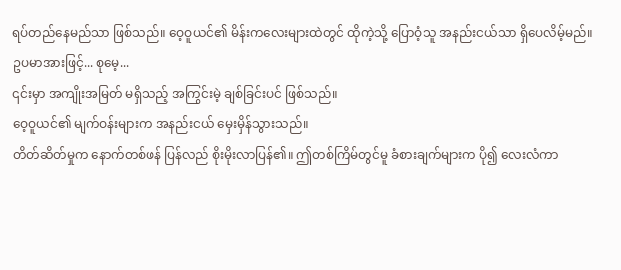ရပ်တည်နေမည်သာ ဖြစ်သည်။ ဝေ့ဝူယင်၏ မိန်းကလေးများထဲတွင် ထိုကဲ့သို့ ပြောဝံ့သူ အနည်းငယ်သာ ရှိပေလိမ့်မည်။
ဥပမာအားဖြင့်... စုမေ့...
၎င်းမှာ အကျိုးအမြတ် မရှိသည့် အကြွင်းမဲ့ ချစ်ခြင်းပင် ဖြစ်သည်။
ဝေ့ဝူယင်၏ မျက်ဝန်းများက အနည်းငယ် မှေးမှိန်သွားသည်။
တိတ်ဆိတ်မှုက နောက်တစ်ဖန် ပြန်လည် စိုးမိုးလာပြန်၏။ ဤတစ်ကြိမ်တွင်မူ ခံစားချက်များက ပို၍ လေးလံကာ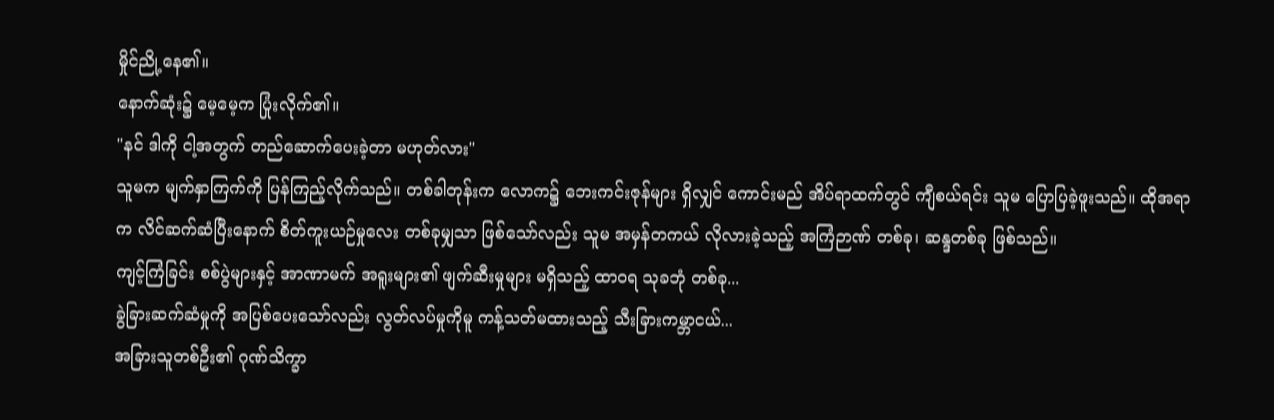မှိုင်ညို့နေ၏။
နောက်ဆုံး၌ မေ့မေ့က ပြုံးလိုက်၏။
"နင် ဒါကို ငါ့အတွက် တည်ဆောက်ပေးခဲ့တာ မဟုတ်လား"
သူမက မျက်နှာကြက်ကို ပြန်ကြည့်လိုက်သည်။ တစ်ခါတုန်းက လောက၌ ဘေးကင်းဇုန်များ ရှိလျှင် ကောင်းမည် အိပ်ရာထက်တွင် ကျီစယ်ရင်း သူမ ပြောပြခဲ့ဖူးသည်။ ထိုအရာက လိင်ဆက်ဆံပြီးနောက် စိတ်ကူးယဉ်မှုလေး တစ်ခုမျှသာ ဖြစ်သော်လည်း သူမ အမှန်တကယ် လိုလားခဲ့သည့် အကြံဉာဏ် တစ်ခု၊ ဆန္ဒတစ်ခု ဖြစ်သည်။
ကျင့်ကြံခြင်း စစ်ပွဲများနှင့် အာဏာမက် အရူးများ၏ ဖျက်ဆီးမှုများ မရှိသည့် ထာဝရ သုခဘုံ တစ်ခု...
ခွဲခြားဆက်ဆံမှုကို အပြစ်ပေးသော်လည်း လွတ်လပ်မှုကိုမူ ကန့်သတ်မထားသည့် သီးခြားကမ္ဘာငယ်...
အခြားသူတစ်ဦး၏ ဂုဏ်သိက္ခာ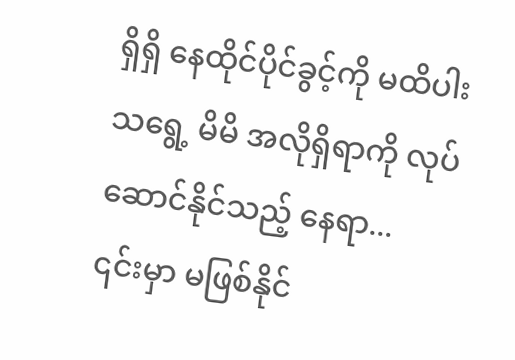ရှိရှိ နေထိုင်ပိုင်ခွင့်ကို မထိပါးသရွေ့ မိမိ အလိုရှိရာကို လုပ်ဆောင်နိုင်သည့် နေရာ...
၎င်းမှာ မဖြစ်နိုင်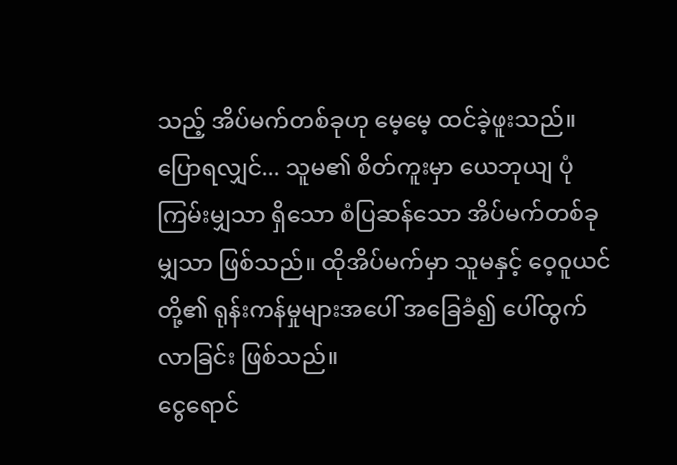သည့် အိပ်မက်တစ်ခုဟု မေ့မေ့ ထင်ခဲ့ဖူးသည်။
ပြောရလျှင်... သူမ၏ စိတ်ကူးမှာ ယေဘုယျ ပုံကြမ်းမျှသာ ရှိသော စံပြဆန်သော အိပ်မက်တစ်ခုမျှသာ ဖြစ်သည်။ ထိုအိပ်မက်မှာ သူမနှင့် ဝေ့ဝူယင်တို့၏ ရုန်းကန်မှုများအပေါ် အခြေခံ၍ ပေါ်ထွက်လာခြင်း ဖြစ်သည်။
ငွေရောင်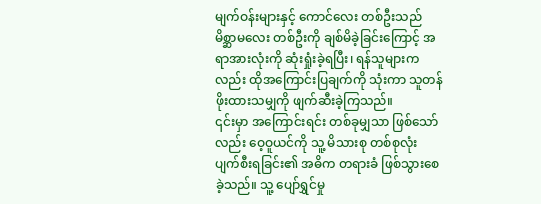မျက်ဝန်းများနှင့် ကောင်လေး တစ်ဦးသည် မိစ္ဆာမလေး တစ်ဦးကို ချစ်မိခဲ့ခြင်းကြောင့် အရာအားလုံးကို ဆုံးရှုံးခဲ့ရပြီး၊ ရန်သူများကလည်း ထိုအကြောင်းပြချက်ကို သုံးကာ သူတန်ဖိုးထားသမျှကို ဖျက်ဆီးခဲ့ကြသည်။
၎င်းမှာ အကြောင်းရင်း တစ်ခုမျှသာ ဖြစ်သော်လည်း ဝေ့ဝူယင်ကို သူ့ မိသားစု တစ်စုလုံး ပျက်စီးရခြင်း၏ အဓိက တရားခံ ဖြစ်သွားစေခဲ့သည်။ သူ့ ပျော်ရွှင်မှု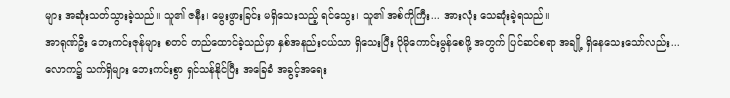များ အဆုံးသတ်သွားခဲ့သည်။ သူ၏ ဇနီး၊ မွေးဖွားခြင်း မရှိသေးသည့် ရင်သွေး၊ သူ၏ အစ်ကိုကြီး... အားလုံး သေဆုံးခဲ့ရသည်။
အာရုဏ်ဦး ဘေးကင်းဇုန်များ စတင် တည်ထောင်ခဲ့သည်မှာ နှစ်အနည်းငယ်သာ ရှိသေးပြီး ပိုမိုကောင်းမွန်စေဖို့ အတွက် ပြင်ဆင်စရာ အချို့ ရှိနေသေးသော်လည်း... လောက၌ သက်ရှိများ ဘေးကင်းစွာ ရှင်သန်နိုင်ပြီး အခြေခံ အခွင့်အရေး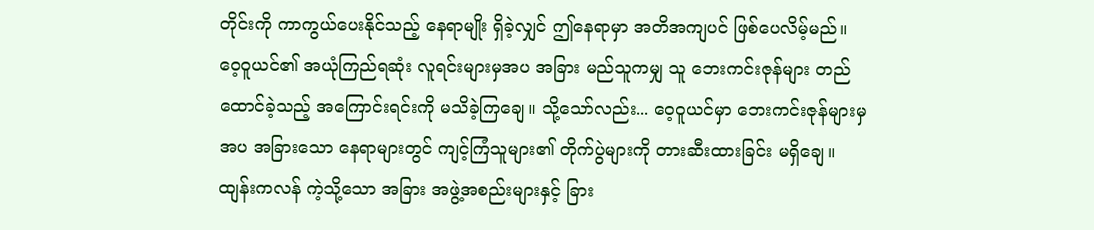တိုင်းကို ကာကွယ်ပေးနိုင်သည့် နေရာမျိုး ရှိခဲ့လျှင် ဤနေရာမှာ အတိအကျပင် ဖြစ်ပေလိမ့်မည်။
ဝေ့ဝူယင်၏ အယုံကြည်ရဆုံး လူရင်းများမှအပ အခြား မည်သူကမျှ သူ ဘေးကင်းဇုန်များ တည်ထောင်ခဲ့သည့် အကြောင်းရင်းကို မသိခဲ့ကြချေ။ သို့သော်လည်း... ဝေ့ဝူယင်မှာ ဘေးကင်းဇုန်များမှ အပ အခြားသော နေရာများတွင် ကျင့်ကြံသူများ၏ တိုက်ပွဲများကို တားဆီးထားခြင်း မရှိချေ။ ထျန်းကလန် ကဲ့သို့သော အခြား အဖွဲ့အစည်းများနှင့် ခြား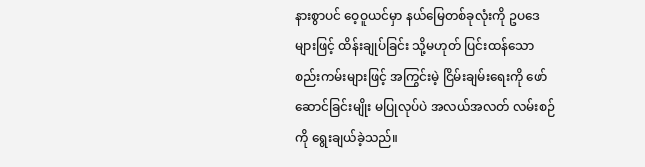နားစွာပင် ဝေ့ဝူယင်မှာ နယ်မြေတစ်ခုလုံးကို ဥပဒေများဖြင့် ထိန်းချုပ်ခြင်း သို့မဟုတ် ပြင်းထန်သော စည်းကမ်းများဖြင့် အကြွင်းမဲ့ ငြိမ်းချမ်းရေးကို ဖော်ဆောင်ခြင်းမျိုး မပြုလုပ်ပဲ အလယ်အလတ် လမ်းစဉ်ကို ရွေးချယ်ခဲ့သည်။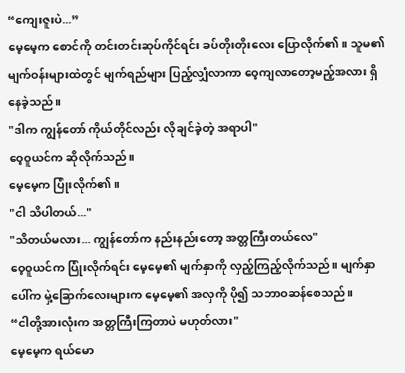“ကျေးဇူးပဲ...”
မေ့မေ့က စောင်ကို တင်းတင်းဆုပ်ကိုင်ရင်း ခပ်တိုးတိုးလေး ပြောလိုက်၏။ သူမ၏ မျက်ဝန်းများထဲတွင် မျက်ရည်များ ပြည့်လျှံလာကာ ဝေ့ကျလာတော့မည့်အလား ရှိနေခဲ့သည်။
"ဒါက ကျွန်တော် ကိုယ်တိုင်လည်း လိုချင်ခဲ့တဲ့ အရာပါ"
ဝေ့ဝူယင်က ဆိုလိုက်သည်။
မေ့မေ့က ပြုံးလိုက်၏။
"ငါ သိပါတယ်..."
"သိတယ်မလား... ကျွန်တော်က နည်းနည်းတော့ အတ္တကြီးတယ်လေ"
ဝေ့ဝူယင်က ပြုံးလိုက်ရင်း မေ့မေ့၏ မျက်နှာကို လှည့်ကြည့်လိုက်သည်။ မျက်နှာပေါ်က မှဲ့ခြောက်လေးများက မေ့မေ့၏ အလှကို ပို၍ သဘာဝဆန်စေသည်။
“ငါတို့အားလုံးက အတ္တကြီးကြတာပဲ မဟုတ်လား"
မေ့မေ့က ရယ်မော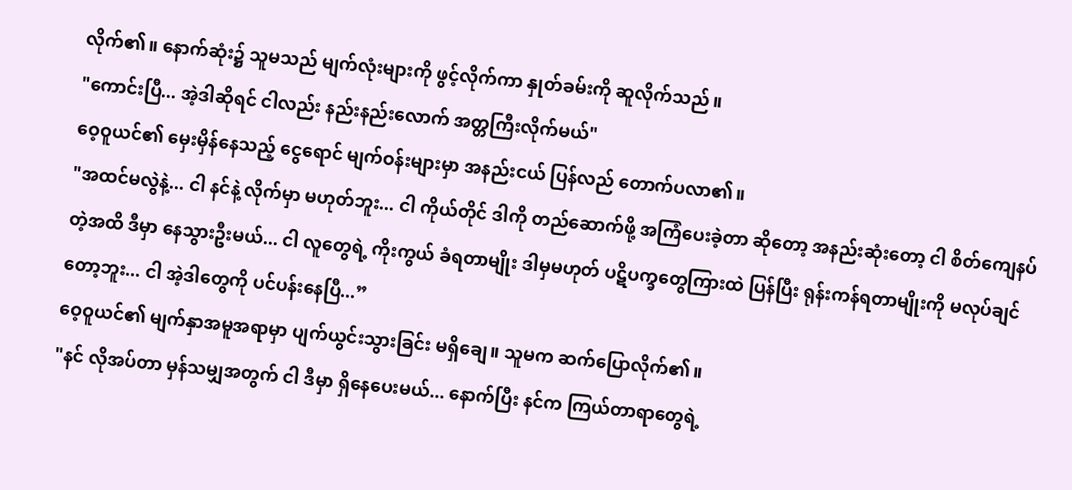လိုက်၏။ နောက်ဆုံး၌ သူမသည် မျက်လုံးများကို ဖွင့်လိုက်ကာ နှုတ်ခမ်းကို ဆူလိုက်သည်။
"ကောင်းပြီ... အဲ့ဒါဆိုရင် ငါလည်း နည်းနည်းလောက် အတ္တကြီးလိုက်မယ်"
ဝေ့ဝူယင်၏ မှေးမှိန်နေသည့် ငွေရောင် မျက်ဝန်းများမှာ အနည်းငယ် ပြန်လည် တောက်ပလာ၏။
"အထင်မလွဲနဲ့... ငါ နင်နဲ့ လိုက်မှာ မဟုတ်ဘူး... ငါ ကိုယ်တိုင် ဒါကို တည်ဆောက်ဖို့ အကြံပေးခဲ့တာ ဆိုတော့ အနည်းဆုံးတော့ ငါ စိတ်ကျေနပ်တဲ့အထိ ဒီမှာ နေသွားဦးမယ်... ငါ လူတွေရဲ့ ကိုးကွယ် ခံရတာမျိုး ဒါမှမဟုတ် ပဋိပက္ခတွေကြားထဲ ပြန်ပြီး ရုန်းကန်ရတာမျိုးကို မလုပ်ချင်တော့ဘူး... ငါ အဲ့ဒါတွေကို ပင်ပန်းနေပြီ...”
ဝေ့ဝူယင်၏ မျက်နှာအမူအရာမှာ ပျက်ယွင်းသွားခြင်း မရှိချေ။ သူမက ဆက်ပြောလိုက်၏။
"နင် လိုအပ်တာ မှန်သမျှအတွက် ငါ ဒီမှာ ရှိနေပေးမယ်... နောက်ပြီး နင်က ကြယ်တာရာတွေရဲ့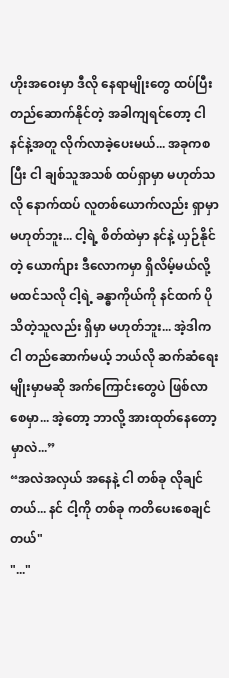ဟိုးအဝေးမှာ ဒီလို နေရာမျိုးတွေ ထပ်ပြီး တည်ဆောက်နိုင်တဲ့ အခါကျရင်တော့ ငါ နင်နဲ့အတူ လိုက်လာခဲ့ပေးမယ်... အခုကစပြီး ငါ ချစ်သူအသစ် ထပ်ရှာမှာ မဟုတ်သလို နောက်ထပ် လူတစ်ယောက်လည်း ရှာမှာ မဟုတ်ဘူး... ငါ့ရဲ့ စိတ်ထဲမှာ နင်နဲ့ ယှဉ်နိုင်တဲ့ ယောက်ျား ဒီလောကမှာ ရှိလိမ့်မယ်လို့ မထင်သလို ငါ့ရဲ့ ခန္ဓာကိုယ်ကို နင်ထက် ပိုသိတဲ့သူလည်း ရှိမှာ မဟုတ်ဘူး... အဲ့ဒါက ငါ တည်ဆောက်မယ့် ဘယ်လို ဆက်ဆံရေးမျိုးမှာမဆို အက်ကြောင်းတွေပဲ ဖြစ်လာစေမှာ... အဲ့တော့ ဘာလို့ အားထုတ်နေတော့မှာလဲ...”
“အလဲအလှယ် အနေနဲ့ ငါ တစ်ခု လိုချင်တယ်... နင် ငါ့ကို တစ်ခု ကတိပေးစေချင်တယ်"
"..."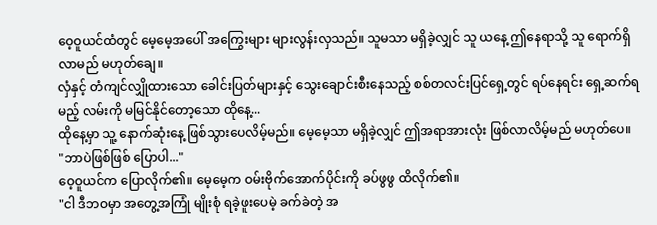ဝေ့ဝူယင်ထံတွင် မေ့မေ့အပေါ် အကြွေးများ များလွန်းလှသည်။ သူမသာ မရှိခဲ့လျှင် သူ ယနေ့ ဤနေရာသို့ သူ ရောက်ရှိလာမည် မဟုတ်ချေ။
လှံနှင့် တံကျင်လျှိုထားသော ခေါင်းပြတ်များနှင့် သွေးချောင်းစီးနေသည့် စစ်တလင်းပြင်ရှေ့တွင် ရပ်နေရင်း ရှေ့ဆက်ရမည့် လမ်းကို မမြင်နိုင်တော့သော ထိုနေ့...
ထိုနေ့မှာ သူ့ နောက်ဆုံးနေ့ ဖြစ်သွားပေလိမ့်မည်။ မေ့မေ့သာ မရှိခဲ့လျှင် ဤအရာအားလုံး ဖြစ်လာလိမ့်မည် မဟုတ်ပေ။
"ဘာပဲဖြစ်ဖြစ် ပြောပါ..."
ဝေ့ဝူယင်က ပြောလိုက်၏။ မေ့မေ့က ဝမ်းဗိုက်အောက်ပိုင်းကို ခပ်ဖွဖွ ထိလိုက်၏။
"ငါ ဒီဘဝမှာ အတွေ့အကြုံ မျိုးစုံ ရခဲ့ဖူးပေမဲ့ ခက်ခဲတဲ့ အ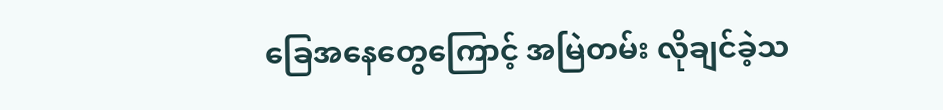ခြေအနေတွေကြောင့် အမြဲတမ်း လိုချင်ခဲ့သ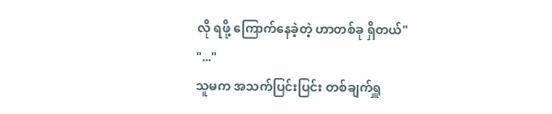လို ရဖို့ ကြောက်နေခဲ့တဲ့ ဟာတစ်ခု ရှိတယ်"
"..."
သူမက အသက်ပြင်းပြင်း တစ်ချက်ရှူ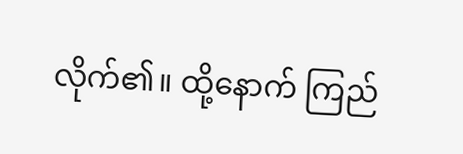လိုက်၏။ ထို့နောက် ကြည်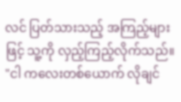လင် ပြတ်သားသည့် အကြည့်များဖြင့် သူ့ကို လှည့်ကြည့်လိုက်သည်။
"ငါ ကလေးတစ်ယောက် လိုချင်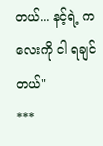တယ်... နင့်ရဲ့ ကလေးကို ငါ ရချင်တယ်"
***